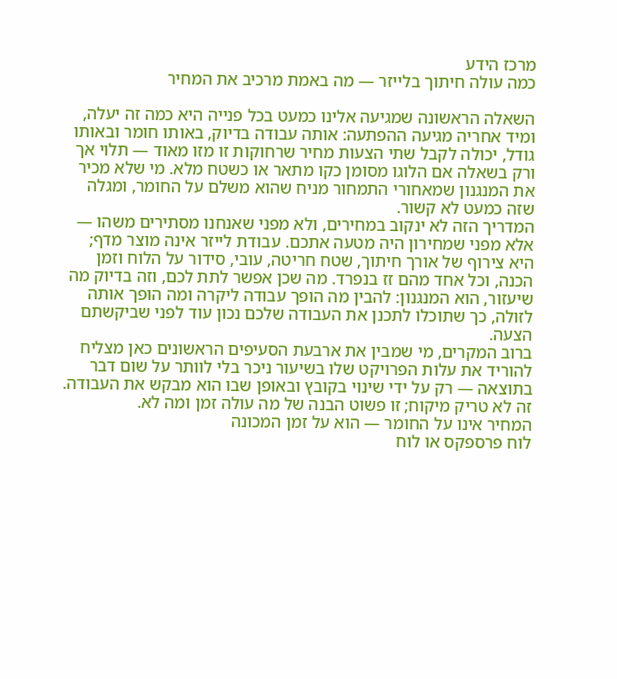מרכז הידע
כמה עולה חיתוך בלייזר — מה באמת מרכיב את המחיר

השאלה הראשונה שמגיעה אלינו כמעט בכל פנייה היא כמה זה יעלה, ומיד אחריה מגיעה ההפתעה: אותה עבודה בדיוק, באותו חומר ובאותו גודל, יכולה לקבל שתי הצעות מחיר שרחוקות זו מזו מאוד — תלוי אך ורק בשאלה אם הלוגו מסומן כקו מתאר או כשטח מלא. מי שלא מכיר את המנגנון שמאחורי התמחור מניח שהוא משלם על החומר, ומגלה שזה כמעט לא קשור.
המדריך הזה לא ינקוב במחירים, ולא מפני שאנחנו מסתירים משהו — אלא מפני שמחירון היה מטעה אתכם. עבודת לייזר אינה מוצר מדף; היא צירוף של אורך חיתוך, שטח חריטה, עובי, סידור על הלוח וזמן הכנה, וכל אחד מהם זז בנפרד. מה שכן אפשר לתת לכם, וזה בדיוק מה שיעזור, הוא המנגנון: להבין מה הופך עבודה ליקרה ומה הופך אותה לזולה, כך שתוכלו לתכנן את העבודה שלכם נכון עוד לפני שביקשתם הצעה.
ברוב המקרים, מי שמבין את ארבעת הסעיפים הראשונים כאן מצליח להוריד את עלות הפרויקט שלו בשיעור ניכר בלי לוותר על שום דבר בתוצאה — רק על ידי שינוי בקובץ ובאופן שבו הוא מבקש את העבודה. זה לא טריק מיקוח; זו פשוט הבנה של מה עולה זמן ומה לא.
המחיר אינו על החומר — הוא על זמן המכונה
לוח פרספקס או לוח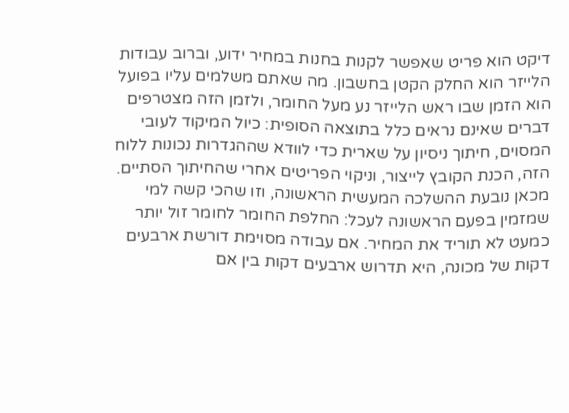דיקט הוא פריט שאפשר לקנות בחנות במחיר ידוע, וברוב עבודות הלייזר הוא החלק הקטן בחשבון. מה שאתם משלמים עליו בפועל הוא הזמן שבו ראש הלייזר נע מעל החומר, ולזמן הזה מצטרפים דברים שאינם נראים כלל בתוצאה הסופית: כיול המיקוד לעובי המסוים, חיתוך ניסיון על שארית כדי לוודא שההגדרות נכונות ללוח הזה, הכנת הקובץ לייצור, וניקוי הפריטים אחרי שהחיתוך הסתיים.
מכאן נובעת ההשלכה המעשית הראשונה, וזו שהכי קשה למי שמזמין בפעם הראשונה לעכל: החלפת החומר לחומר זול יותר כמעט לא תוריד את המחיר. אם עבודה מסוימת דורשת ארבעים דקות של מכונה, היא תדרוש ארבעים דקות בין אם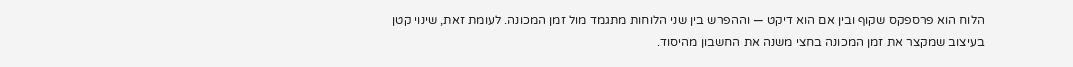הלוח הוא פרספקס שקוף ובין אם הוא דיקט — וההפרש בין שני הלוחות מתגמד מול זמן המכונה. לעומת זאת, שינוי קטן בעיצוב שמקצר את זמן המכונה בחצי משנה את החשבון מהיסוד.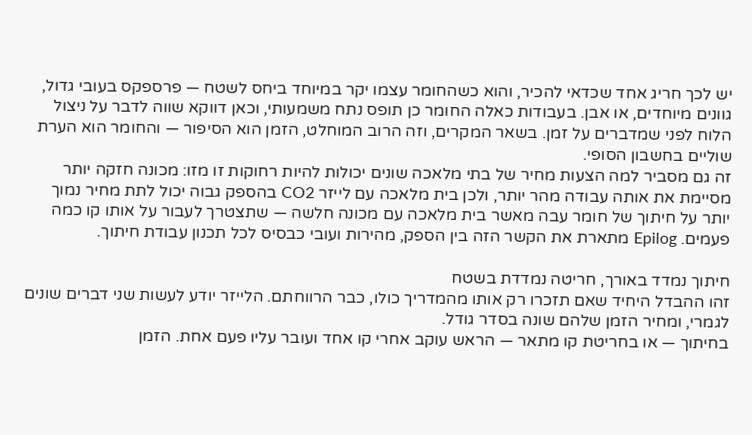יש לכך חריג אחד שכדאי להכיר, והוא כשהחומר עצמו יקר במיוחד ביחס לשטח — פרספקס בעובי גדול, גוונים מיוחדים, או אבן. בעבודות כאלה החומר כן תופס נתח משמעותי, וכאן דווקא שווה לדבר על ניצול הלוח לפני שמדברים על זמן. בשאר המקרים, וזה הרוב המוחלט, הזמן הוא הסיפור — והחומר הוא הערת שוליים בחשבון הסופי.
זה גם מסביר למה הצעות מחיר של בתי מלאכה שונים יכולות להיות רחוקות זו מזו: מכונה חזקה יותר מסיימת את אותה עבודה מהר יותר, ולכן בית מלאכה עם לייזר CO2 בהספק גבוה יכול לתת מחיר נמוך יותר על חיתוך של חומר עבה מאשר בית מלאכה עם מכונה חלשה — שתצטרך לעבור על אותו קו כמה פעמים. Epilog מתארת את הקשר הזה בין הספק, מהירות ועובי כבסיס לכל תכנון עבודת חיתוך.

חיתוך נמדד באורך, חריטה נמדדת בשטח
זהו ההבדל היחיד שאם תזכרו רק אותו מהמדריך כולו, כבר הרווחתם. הלייזר יודע לעשות שני דברים שונים לגמרי, ומחיר הזמן שלהם שונה בסדר גודל.
בחיתוך — או בחריטת קו מתאר — הראש עוקב אחרי קו אחד ועובר עליו פעם אחת. הזמן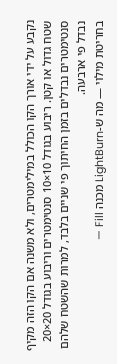נקבע על ידי אורך הקו הכולל במילימטרים, ולא משנה אם הקו הזה מקיף שטח גדול או קטן. ריבוע בגודל 10×10 סנטימטרים וריבוע בגודל 20×20 סנטימטרים נבדלים בזמן החיתוך פי שניים בלבד, למרות שהשטח שלהם נבדל פי ארבעה.
בחריטת מילוי — מה ש-LightBurn מכנה Fill —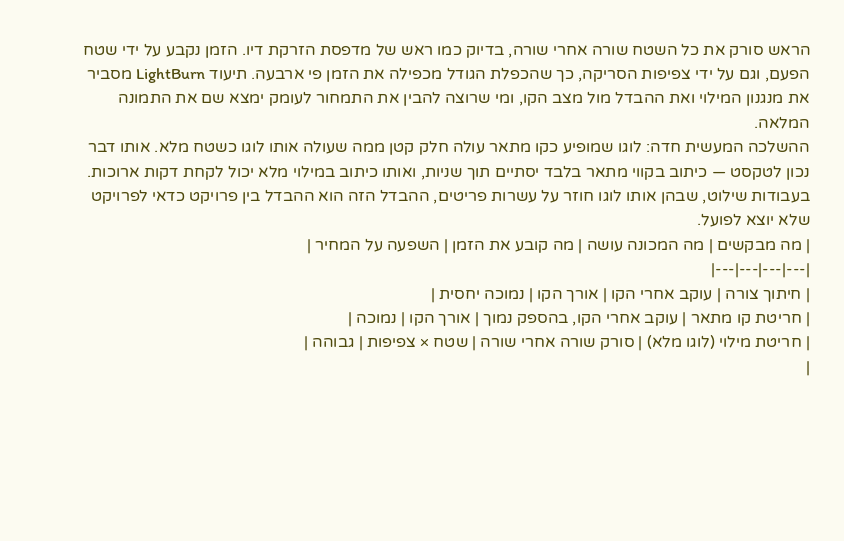הראש סורק את כל השטח שורה אחרי שורה, בדיוק כמו ראש של מדפסת הזרקת דיו. הזמן נקבע על ידי שטח הפעם, וגם על ידי צפיפות הסריקה, כך שהכפלת הגודל מכפילה את הזמן פי ארבעה. תיעוד LightBurn מסביר את מנגנון המילוי ואת ההבדל מול מצב הקו, ומי שרוצה להבין את התמחור לעומק ימצא שם את התמונה המלאה.
ההשלכה המעשית חדה: לוגו שמופיע כקו מתאר עולה חלק קטן ממה שעולה אותו לוגו כשטח מלא. אותו דבר נכון לטקסט — כיתוב בקווי מתאר בלבד יסתיים תוך שניות, ואותו כיתוב במילוי מלא יכול לקחת דקות ארוכות. בעבודות שילוט, שבהן אותו לוגו חוזר על עשרות פריטים, ההבדל הזה הוא ההבדל בין פרויקט כדאי לפרויקט שלא יוצא לפועל.
| מה מבקשים | מה המכונה עושה | מה קובע את הזמן | השפעה על המחיר |
|---|---|---|---|
| חיתוך צורה | עוקב אחרי הקו | אורך הקו | נמוכה יחסית |
| חריטת קו מתאר | עוקב אחרי הקו, בהספק נמוך | אורך הקו | נמוכה |
| חריטת מילוי (לוגו מלא) | סורק שורה אחרי שורה | שטח × צפיפות | גבוהה |
|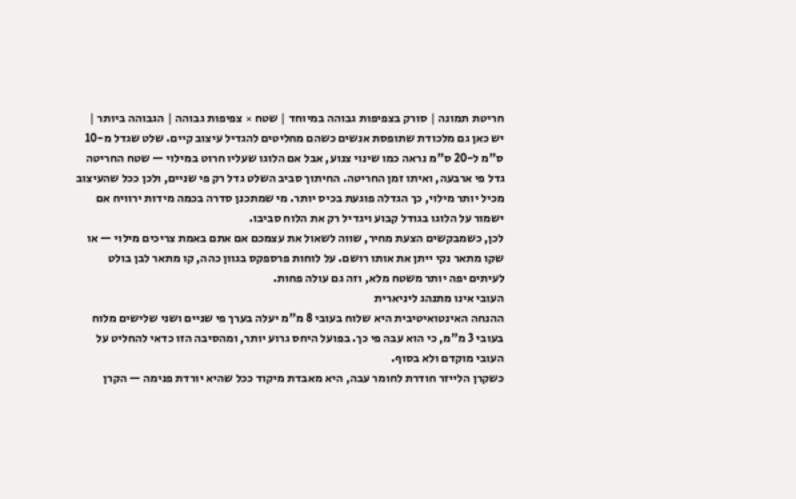חריטת תמונה | סורק בצפיפות גבוהה במיוחד | שטח × צפיפות גבוהה | הגבוהה ביותר |
יש כאן גם מלכודת שתופסת אנשים כשהם מחליטים להגדיל עיצוב קיים. שלט שגדל מ-10 ס"מ ל-20 ס"מ נראה כמו שינוי צנוע, אבל אם הלוגו שעליו חרוט במילוי — שטח החריטה גדל פי ארבעה, ואיתו זמן החריטה. החיתוך סביב השלט גדל רק פי שניים, ולכן ככל שהעיצוב מכיל יותר מילוי, כך הגדלה פוגעת בכיס יותר. מי שמתכנן סדרה בכמה מידות ירוויח אם ישמור על הלוגו בגודל קבוע ויגדיל רק את הלוח סביבו.
לכן, כשמבקשים הצעת מחיר, שווה לשאול את עצמכם אם אתם באמת צריכים מילוי — או שקו מתאר נקי ייתן את אותו רושם. על לוחות פרספקס בגוון כהה, קו מתאר לבן בולט לעיתים יפה יותר משטח מלא, וזה גם עולה פחות.
העובי אינו מתנהג ליניארית
ההנחה האינטואיטיבית היא שלוח בעובי 8 מ"מ יעלה בערך פי שניים ושני שלישים מלוח בעובי 3 מ"מ, כי הוא עבה פי כך. בפועל היחס גרוע יותר, ומהסיבה הזו כדאי להחליט על העובי מוקדם ולא בסוף.
כשקרן הלייזר חודרת לחומר עבה, היא מאבדת מיקוד ככל שהיא יורדת פנימה — הקרן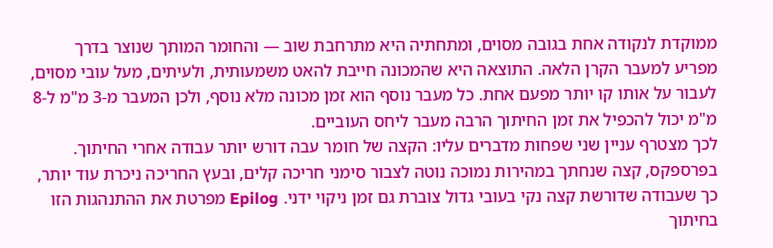ממוקדת לנקודה אחת בגובה מסוים, ומתחתיה היא מתרחבת שוב — והחומר המותך שנוצר בדרך מפריע למעבר הקרן הלאה. התוצאה היא שהמכונה חייבת להאט משמעותית, ולעיתים, מעל עובי מסוים, לעבור על אותו קו יותר מפעם אחת. כל מעבר נוסף הוא זמן מכונה מלא נוסף, ולכן המעבר מ-3 מ"מ ל-8 מ"מ יכול להכפיל את זמן החיתוך הרבה מעבר ליחס העוביים.
לכך מצטרף עניין שני שפחות מדברים עליו: הקצה של חומר עבה דורש יותר עבודה אחרי החיתוך. בפרספקס, קצה שנחתך במהירות נמוכה נוטה לצבור סימני חריכה קלים, ובעץ החריכה ניכרת עוד יותר, כך שעבודה שדורשת קצה נקי בעובי גדול צוברת גם זמן ניקוי ידני. Epilog מפרטת את ההתנהגות הזו בחיתוך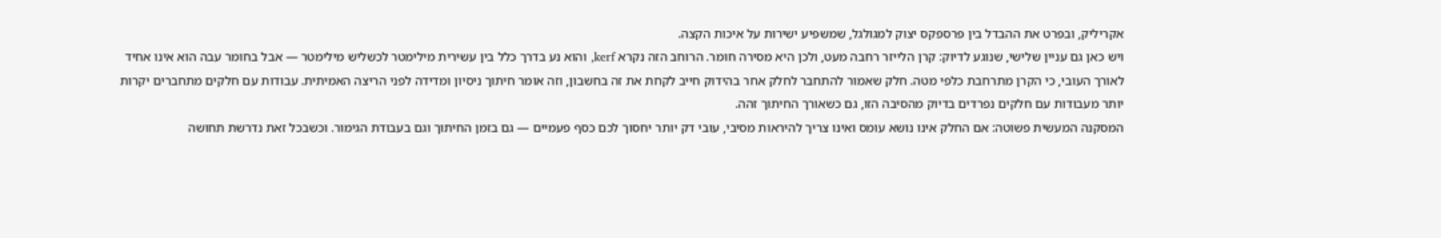אקריליק, ובפרט את ההבדל בין פרספקס יצוק למגולגל, שמשפיע ישירות על איכות הקצה.
ויש כאן גם עניין שלישי, שנוגע לדיוק: קרן הלייזר רחבה מעט, ולכן היא מסירה חומר. הרוחב הזה נקרא kerf, והוא נע בדרך כלל בין עשירית מילימטר לכשליש מילימטר — אבל בחומר עבה הוא אינו אחיד לאורך העובי, כי הקרן מתרחבת כלפי מטה. חלק שאמור להתחבר לחלק אחר בהידוק חייב לקחת את זה בחשבון, וזה אומר חיתוך ניסיון ומדידה לפני הריצה האמיתית. עבודות עם חלקים מתחברים יקרות יותר מעבודות עם חלקים נפרדים בדיוק מהסיבה הזו, גם כשאורך החיתוך זהה.
המסקנה המעשית פשוטה: אם החלק אינו נושא עומס ואינו צריך להיראות מסיבי, עובי דק יותר יחסוך לכם כסף פעמיים — גם בזמן החיתוך וגם בעבודת הגימור. וכשבכל זאת נדרשת תחושה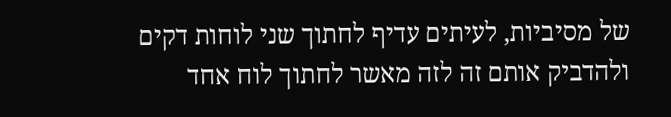של מסיביות, לעיתים עדיף לחתוך שני לוחות דקים ולהדביק אותם זה לזה מאשר לחתוך לוח אחד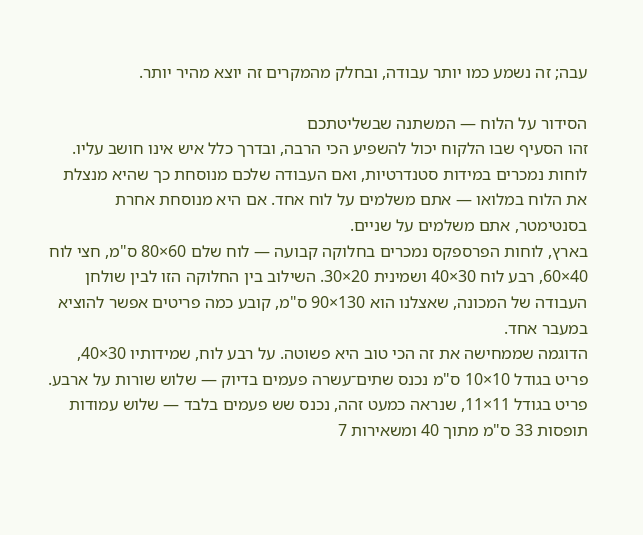עבה; זה נשמע כמו יותר עבודה, ובחלק מהמקרים זה יוצא מהיר יותר.

הסידור על הלוח — המשתנה שבשליטתכם
זהו הסעיף שבו הלקוח יכול להשפיע הכי הרבה, ובדרך כלל איש אינו חושב עליו. לוחות נמכרים במידות סטנדרטיות, ואם העבודה שלכם מנוסחת כך שהיא מנצלת את הלוח במלואו — אתם משלמים על לוח אחד. אם היא מנוסחת אחרת בסנטימטר, אתם משלמים על שניים.
בארץ, לוחות הפרספקס נמכרים בחלוקה קבועה — לוח שלם 60×80 ס"מ, חצי לוח 40×60, רבע לוח 30×40 ושמינית 20×30. השילוב בין החלוקה הזו לבין שולחן העבודה של המכונה, שאצלנו הוא 130×90 ס"מ, קובע כמה פריטים אפשר להוציא במעבר אחד.
הדוגמה שממחישה את זה הכי טוב היא פשוטה. על רבע לוח, שמידותיו 30×40, פריט בגודל 10×10 ס"מ נכנס שתים־עשרה פעמים בדיוק — שלוש שורות על ארבע. פריט בגודל 11×11, שנראה כמעט זהה, נכנס שש פעמים בלבד — שלוש עמודות תופסות 33 ס"מ מתוך 40 ומשאירות 7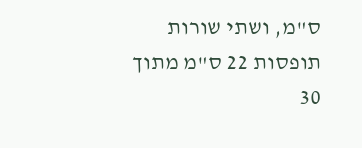ס"מ, ושתי שורות תופסות 22 ס"מ מתוך 30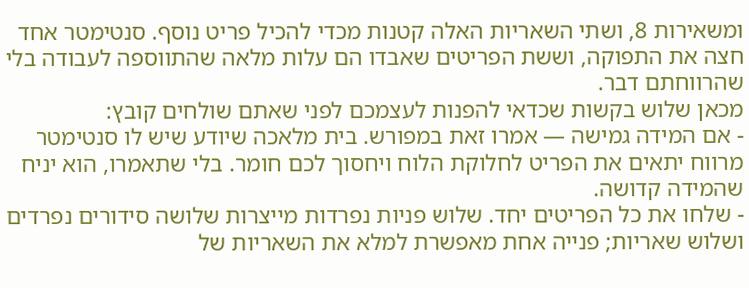ומשאירות 8, ושתי השאריות האלה קטנות מכדי להכיל פריט נוסף. סנטימטר אחד חצה את התפוקה, וששת הפריטים שאבדו הם עלות מלאה שהתווספה לעבודה בלי שהרווחתם דבר.
מכאן שלוש בקשות שכדאי להפנות לעצמכם לפני שאתם שולחים קובץ:
- אם המידה גמישה — אמרו זאת במפורש. בית מלאכה שיודע שיש לו סנטימטר מרווח יתאים את הפריט לחלוקת הלוח ויחסוך לכם חומר. בלי שתאמרו, הוא יניח שהמידה קדושה.
- שלחו את כל הפריטים יחד. שלוש פניות נפרדות מייצרות שלושה סידורים נפרדים ושלוש שאריות; פנייה אחת מאפשרת למלא את השאריות של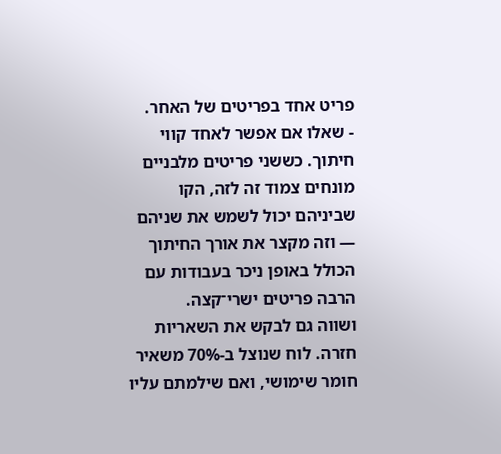פריט אחד בפריטים של האחר.
- שאלו אם אפשר לאחד קווי חיתוך. כששני פריטים מלבניים מונחים צמוד זה לזה, הקו שביניהם יכול לשמש את שניהם — וזה מקצר את אורך החיתוך הכולל באופן ניכר בעבודות עם הרבה פריטים ישרי־קצה.
ושווה גם לבקש את השאריות חזרה. לוח שנוצל ב-70% משאיר חומר שימושי, ואם שילמתם עליו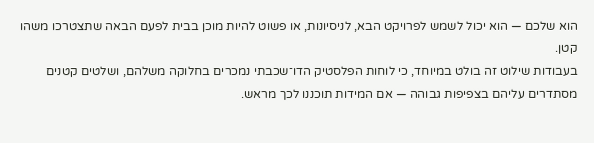הוא שלכם — הוא יכול לשמש לפרויקט הבא, לניסיונות, או פשוט להיות מוכן בבית לפעם הבאה שתצטרכו משהו קטן.
בעבודות שילוט זה בולט במיוחד, כי לוחות הפלסטיק הדו־שכבתי נמכרים בחלוקה משלהם, ושלטים קטנים מסתדרים עליהם בצפיפות גבוהה — אם המידות תוכננו לכך מראש.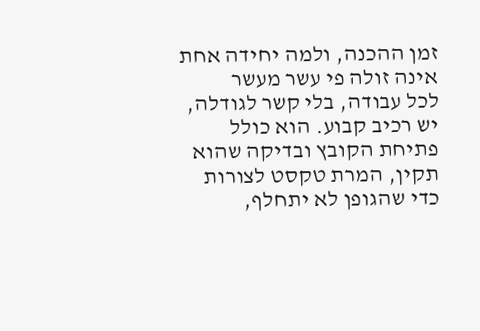זמן ההכנה, ולמה יחידה אחת אינה זולה פי עשר מעשר
לכל עבודה, בלי קשר לגודלה, יש רכיב קבוע. הוא כולל פתיחת הקובץ ובדיקה שהוא תקין, המרת טקסט לצורות כדי שהגופן לא יתחלף,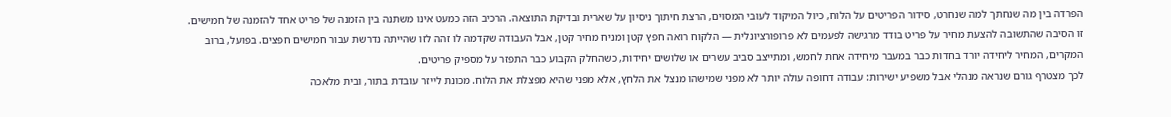הפרדה בין מה שנחתך למה שנחרט, סידור הפריטים על הלוח, כיול המיקוד לעובי המסוים, הרצת חיתוך ניסיון על שארית ובדיקת התוצאה. הרכיב הזה כמעט אינו משתנה בין הזמנה של פריט אחד להזמנה של חמישים.
זו הסיבה שהתשובה להצעת מחיר על פריט בודד מרגישה לפעמים לא פרופורציונלית — הלקוח רואה חפץ קטן ומניח מחיר קטן, אבל העבודה שקדמה לו זהה לזו שהייתה נדרשת עבור חמישים חפצים. בפועל, ברוב המקרים, המחיר ליחידה יורד בחדות כבר במעבר מיחידה אחת לחמש, ומתייצב סביב עשרים או שלושים יחידות, כשהחלק הקבוע כבר התפזר על מספיק פריטים.
לכך מצטרף גורם שנראה מנהלי אבל משפיע ישירות: עבודה דחופה עולה יותר לא מפני שמישהו מנצל את הלחץ, אלא מפני שהיא מפצלת את הלוח. מכונת לייזר עובדת בתור, ובית מלאכה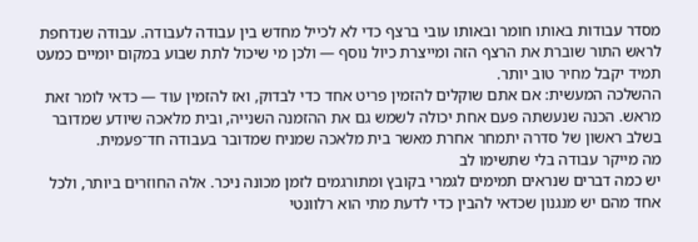מסדר עבודות באותו חומר ובאותו עובי ברצף כדי לא לכייל מחדש בין עבודה לעבודה. עבודה שנדחפת לראש התור שוברת את הרצף הזה ומייצרת כיול נוסף — ולכן מי שיכול לתת שבוע במקום יומיים כמעט תמיד יקבל מחיר טוב יותר.
ההשלכה המעשית: אם אתם שוקלים להזמין פריט אחד כדי לבדוק, ואז להזמין עוד — כדאי לומר זאת מראש. הכנה שנעשתה פעם אחת יכולה לשמש גם את ההזמנה השנייה, ובית מלאכה שיודע שמדובר בשלב ראשון של סדרה יתמחר אחרת מאשר בית מלאכה שמניח שמדובר בעבודה חד־פעמית.
מה מייקר עבודה בלי שתשימו לב
יש כמה דברים שנראים תמימים לגמרי בקובץ ומתורגמים לזמן מכונה ניכר. אלה החוזרים ביותר, ולכל אחד מהם יש מנגנון שכדאי להבין כדי לדעת מתי הוא רלוונטי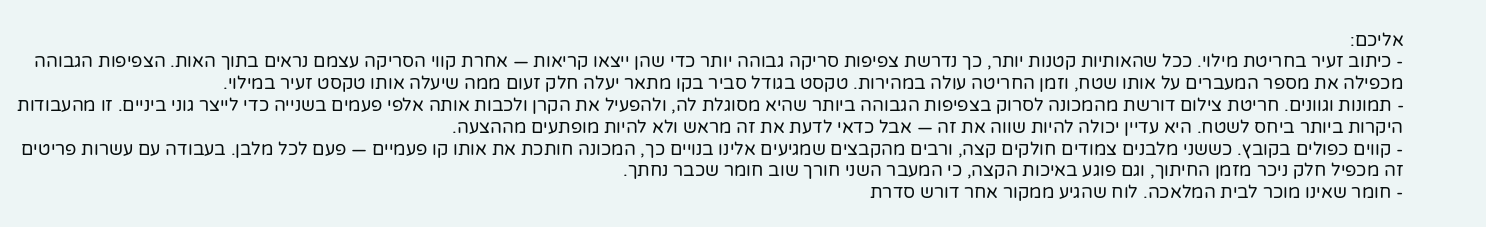אליכם:
- כיתוב זעיר בחריטת מילוי. ככל שהאותיות קטנות יותר, כך נדרשת צפיפות סריקה גבוהה יותר כדי שהן ייצאו קריאות — אחרת קווי הסריקה עצמם נראים בתוך האות. הצפיפות הגבוהה מכפילה את מספר המעברים על אותו שטח, וזמן החריטה עולה במהירות. טקסט בגודל סביר בקו מתאר יעלה חלק זעום ממה שיעלה אותו טקסט זעיר במילוי.
- תמונות וגוונים. חריטת צילום דורשת מהמכונה לסרוק בצפיפות הגבוהה ביותר שהיא מסוגלת לה, ולהפעיל את הקרן ולכבות אותה אלפי פעמים בשנייה כדי לייצר גוני ביניים. זו מהעבודות היקרות ביותר ביחס לשטח. היא עדיין יכולה להיות שווה את זה — אבל כדאי לדעת את זה מראש ולא להיות מופתעים מההצעה.
- קווים כפולים בקובץ. כששני מלבנים צמודים חולקים קצה, ורבים מהקבצים שמגיעים אלינו בנויים כך, המכונה חותכת את אותו קו פעמיים — פעם לכל מלבן. בעבודה עם עשרות פריטים זה מכפיל חלק ניכר מזמן החיתוך, וגם פוגע באיכות הקצה, כי המעבר השני חורך שוב חומר שכבר נחתך.
- חומר שאינו מוכר לבית המלאכה. לוח שהגיע ממקור אחר דורש סדרת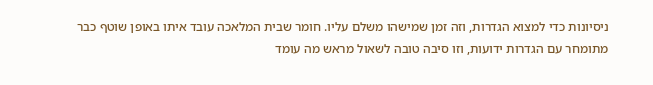ניסיונות כדי למצוא הגדרות, וזה זמן שמישהו משלם עליו. חומר שבית המלאכה עובד איתו באופן שוטף כבר מתומחר עם הגדרות ידועות, וזו סיבה טובה לשאול מראש מה עומד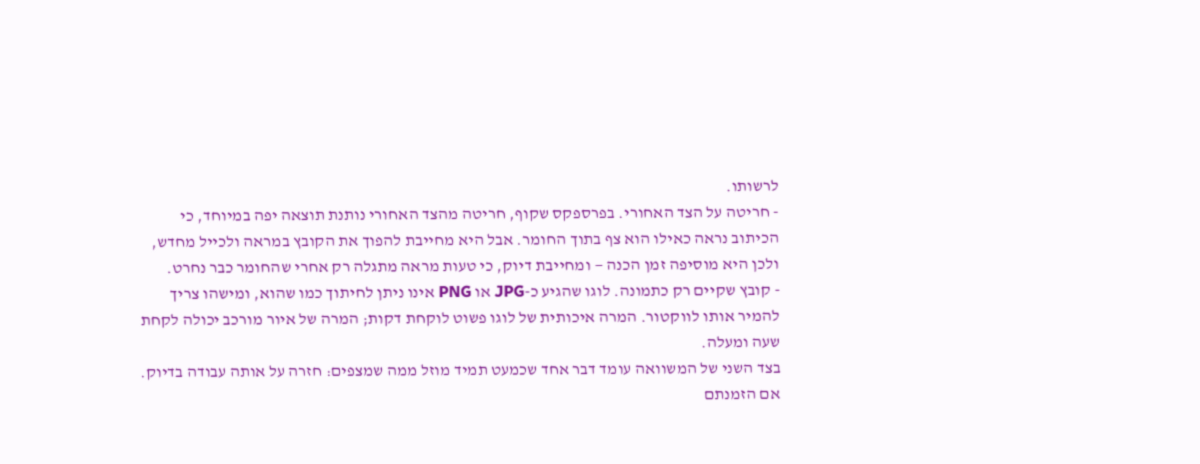לרשותו.
- חריטה על הצד האחורי. בפרספקס שקוף, חריטה מהצד האחורי נותנת תוצאה יפה במיוחד, כי הכיתוב נראה כאילו הוא צף בתוך החומר. אבל היא מחייבת להפוך את הקובץ במראה ולכייל מחדש, ולכן היא מוסיפה זמן הכנה — ומחייבת דיוק, כי טעות מראה מתגלה רק אחרי שהחומר כבר נחרט.
- קובץ שקיים רק כתמונה. לוגו שהגיע כ-JPG או PNG אינו ניתן לחיתוך כמו שהוא, ומישהו צריך להמיר אותו לווקטור. המרה איכותית של לוגו פשוט לוקחת דקות; המרה של איור מורכב יכולה לקחת שעה ומעלה.
בצד השני של המשוואה עומד דבר אחד שכמעט תמיד מוזל ממה שמצפים: חזרה על אותה עבודה בדיוק. אם הזמנתם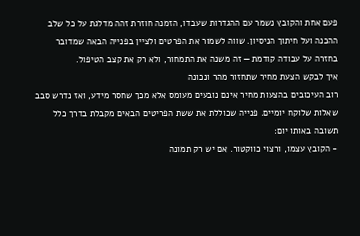פעם אחת והקובץ נשמר עם ההגדרות שעבדו, הזמנה חוזרת זהה מדלגת על כל שלב ההכנה ועל חיתוך הניסיון. שווה לשמור את הפרטים ולציין בפנייה הבאה שמדובר בחזרה על עבודה קודמת — זה משנה את התמחור, ולא רק את קצב הטיפול.
איך לבקש הצעת מחיר שתחזור מהר ונכונה
רוב העיכובים בהצעות מחיר אינם נובעים מעומס אלא מכך שחסר מידע, ואז נדרש סבב שאלות שלוקח יומיים. פנייה שכוללת את ששת הפריטים הבאים מקבלת בדרך כלל תשובה באותו יום:
- הקובץ עצמו, ורצוי כווקטור. אם יש רק תמונה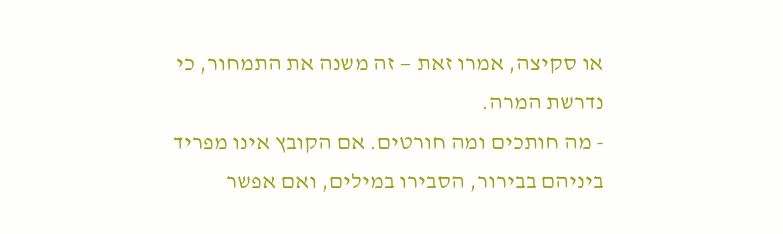או סקיצה, אמרו זאת — זה משנה את התמחור, כי נדרשת המרה.
- מה חותכים ומה חורטים. אם הקובץ אינו מפריד ביניהם בבירור, הסבירו במילים, ואם אפשר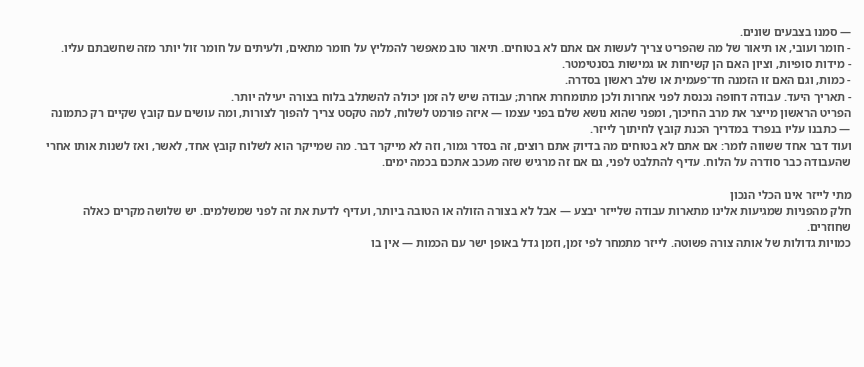— סמנו בצבעים שונים.
- חומר ועובי, או תיאור של מה שהפריט צריך לעשות אם אתם לא בטוחים. תיאור טוב מאפשר להמליץ על חומר מתאים, ולעיתים על חומר זול יותר מזה שחשבתם עליו.
- מידות סופיות, וציון האם הן קשיחות או גמישות בסנטימטר.
- כמות, וגם האם זו הזמנה חד־פעמית או שלב ראשון בסדרה.
- תאריך היעד. עבודה דחופה נכנסת לפני אחרות ולכן מתומחרת אחרת; עבודה שיש לה זמן יכולה להשתלב בלוח בצורה יעילה יותר.
הפריט הראשון מייצר את מרב החיכוך, ומפני שהוא נושא שלם בפני עצמו — איזה פורמט לשלוח, למה טקסט צריך להפוך לצורות, ומה עושים עם קובץ שקיים רק כתמונה — כתבנו עליו בנפרד במדריך הכנת קובץ לחיתוך לייזר.
ועוד דבר אחד ששווה לומר: אם אתם לא בטוחים מה בדיוק אתם רוצים, זה בסדר גמור, וזה לא מייקר דבר. מה שמייקר הוא לשלוח קובץ אחד, לאשר, ואז לשנות אותו אחרי שהעבודה כבר סודרה על הלוח. עדיף להתלבט לפני, גם אם זה מרגיש שזה מעכב אתכם בכמה ימים.

מתי לייזר אינו הכלי הנכון
חלק מהפניות שמגיעות אלינו מתארות עבודה שלייזר יבצע — אבל לא בצורה הזולה או הטובה ביותר, ועדיף לדעת את זה לפני שמשלמים. יש שלושה מקרים כאלה שחוזרים.
כמויות גדולות של אותה צורה פשוטה. לייזר מתמחר לפי זמן, וזמן גדל באופן ישר עם הכמות — אין בו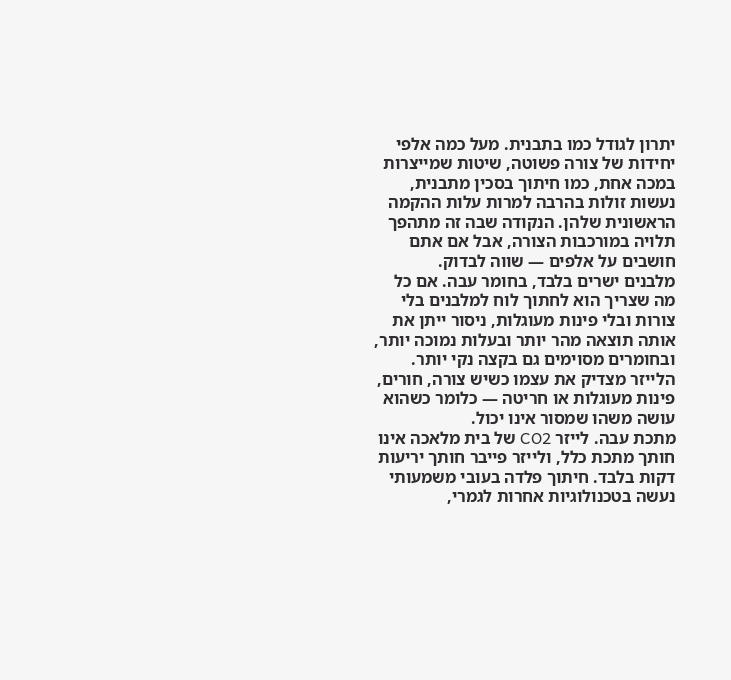יתרון לגודל כמו בתבנית. מעל כמה אלפי יחידות של צורה פשוטה, שיטות שמייצרות במכה אחת, כמו חיתוך בסכין מתבנית, נעשות זולות בהרבה למרות עלות ההקמה הראשונית שלהן. הנקודה שבה זה מתהפך תלויה במורכבות הצורה, אבל אם אתם חושבים על אלפים — שווה לבדוק.
מלבנים ישרים בלבד, בחומר עבה. אם כל מה שצריך הוא לחתוך לוח למלבנים בלי צורות ובלי פינות מעוגלות, ניסור ייתן את אותה תוצאה מהר יותר ובעלות נמוכה יותר, ובחומרים מסוימים גם בקצה נקי יותר. הלייזר מצדיק את עצמו כשיש צורה, חורים, פינות מעוגלות או חריטה — כלומר כשהוא עושה משהו שמסור אינו יכול.
מתכת עבה. לייזר CO2 של בית מלאכה אינו חותך מתכת כלל, ולייזר פייבר חותך יריעות דקות בלבד. חיתוך פלדה בעובי משמעותי נעשה בטכנולוגיות אחרות לגמרי,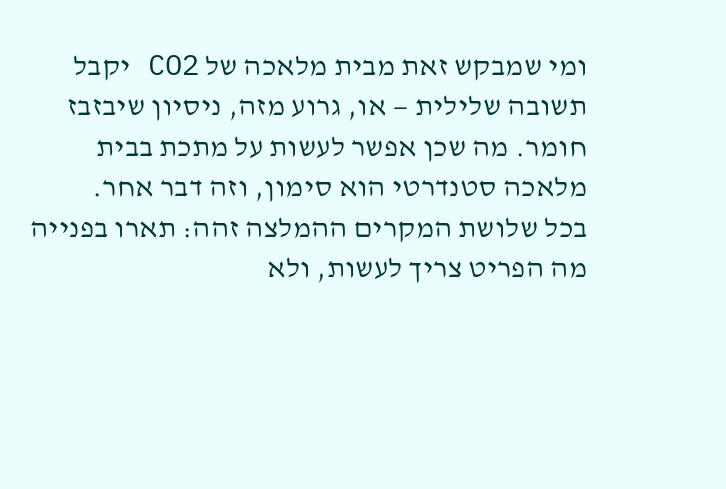ומי שמבקש זאת מבית מלאכה של CO2 יקבל תשובה שלילית — או, גרוע מזה, ניסיון שיבזבז חומר. מה שכן אפשר לעשות על מתכת בבית מלאכה סטנדרטי הוא סימון, וזה דבר אחר.
בכל שלושת המקרים ההמלצה זהה: תארו בפנייה מה הפריט צריך לעשות, ולא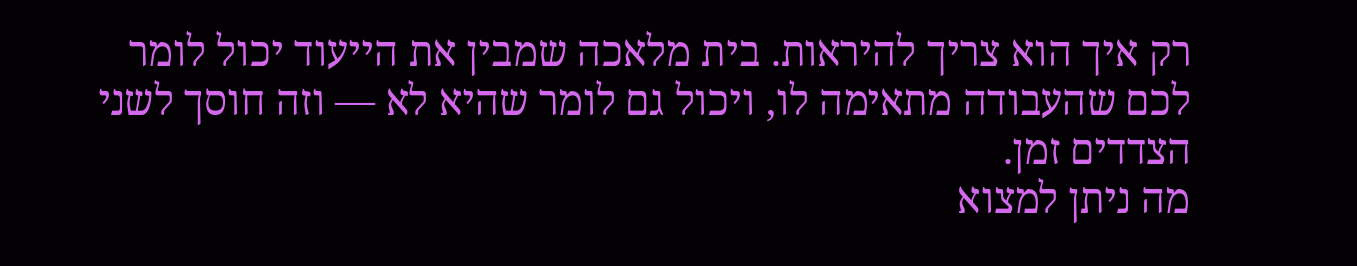רק איך הוא צריך להיראות. בית מלאכה שמבין את הייעוד יכול לומר לכם שהעבודה מתאימה לו, ויכול גם לומר שהיא לא — וזה חוסך לשני הצדדים זמן.
מה ניתן למצוא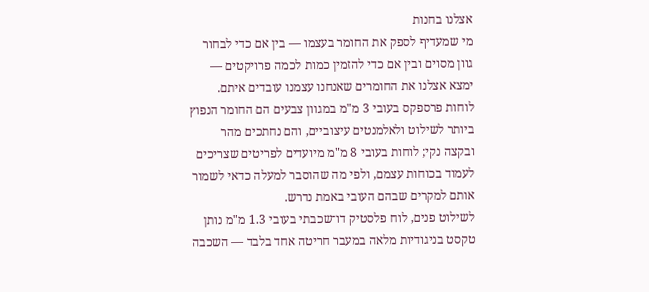אצלנו בחנות
מי שמעדיף לספק את החומר בעצמו — בין אם כדי לבחור גוון מסוים ובין אם כדי להזמין כמות לכמה פרויקטים — ימצא אצלנו את החומרים שאנחנו עצמנו עובדים איתם. לוחות פרספקס בעובי 3 מ"מ במגוון צבעים הם החומר הנפוץ ביותר לשילוט ולאלמנטים עיצוביים, והם נחתכים מהר ובקצה נקי; לוחות בעובי 8 מ"מ מיועדים לפריטים שצריכים לעמוד בכוחות עצמם, ולפי מה שהוסבר למעלה כדאי לשמור אותם למקרים שבהם העובי באמת נדרש.
לשילוט פנים, לוח פלסטיק דו־שכבתי בעובי 1.3 מ"מ נותן טקסט בניגודיות מלאה במעבר חריטה אחד בלבד — השכבה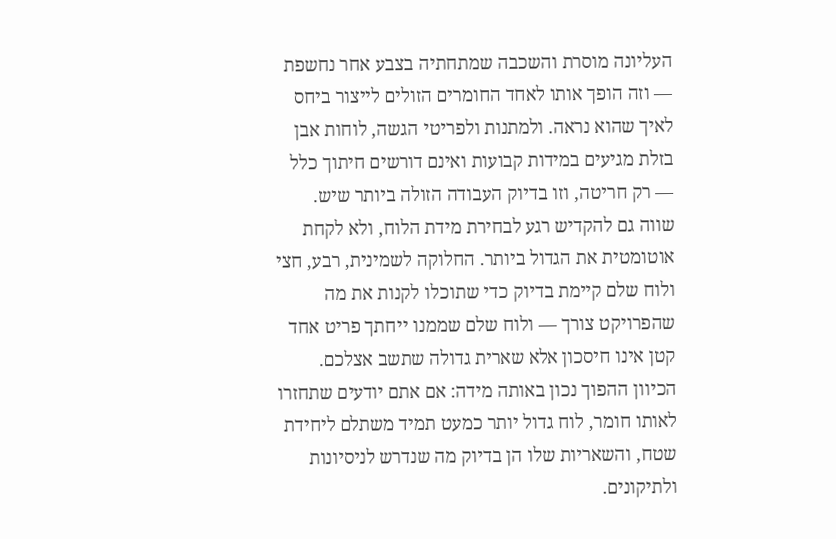העליונה מוסרת והשכבה שמתחתיה בצבע אחר נחשפת — וזה הופך אותו לאחד החומרים הזולים לייצור ביחס לאיך שהוא נראה. ולמתנות ולפריטי הגשה, לוחות אבן בזלת מגיעים במידות קבועות ואינם דורשים חיתוך כלל — רק חריטה, וזו בדיוק העבודה הזולה ביותר שיש.
שווה גם להקדיש רגע לבחירת מידת הלוח, ולא לקחת אוטומטית את הגדול ביותר. החלוקה לשמינית, רבע, חצי ולוח שלם קיימת בדיוק כדי שתוכלו לקנות את מה שהפרויקט צורך — ולוח שלם שממנו ייחתך פריט אחד קטן אינו חיסכון אלא שארית גדולה שתשב אצלכם. הכיוון ההפוך נכון באותה מידה: אם אתם יודעים שתחזרו לאותו חומר, לוח גדול יותר כמעט תמיד משתלם ליחידת שטח, והשאריות שלו הן בדיוק מה שנדרש לניסיונות ולתיקונים.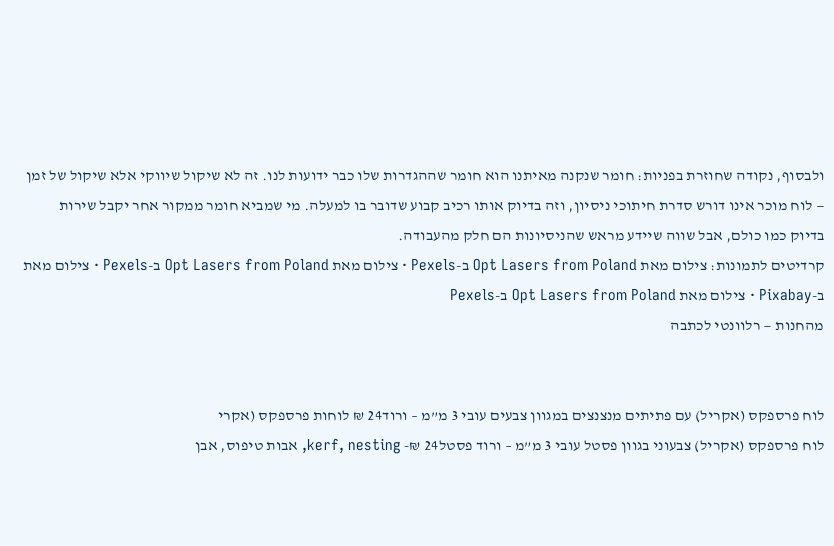ולבסוף, נקודה שחוזרת בפניות: חומר שנקנה מאיתנו הוא חומר שההגדרות שלו כבר ידועות לנו. זה לא שיקול שיווקי אלא שיקול של זמן — לוח מוכר אינו דורש סדרת חיתוכי ניסיון, וזה בדיוק אותו רכיב קבוע שדובר בו למעלה. מי שמביא חומר ממקור אחר יקבל שירות בדיוק כמו כולם, אבל שווה שיידע מראש שהניסיונות הם חלק מהעבודה.
קרדיטים לתמונות: צילום מאת Opt Lasers from Poland ב-Pexels · צילום מאת Opt Lasers from Poland ב-Pexels · צילום מאת ב-Pixabay · צילום מאת Opt Lasers from Poland ב-Pexels
מהחנות — רלוונטי לכתבה


לוח פרספקס (אקריל) עם פתיתים מנצנצים במגוון צבעים עובי 3 מ”מ – ורוד24 ₪ לוחות פרספקס (אקרי
לוח פרספקס (אקריל) צבעוני בגוון פסטל עובי 3 מ”מ – ורוד פסטל24 ₪- kerf, nesting, אבות טיפוס, אבן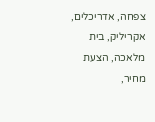צפחה, אדריכלים, אקריליק, בית מלאכה, הצעת מחיר,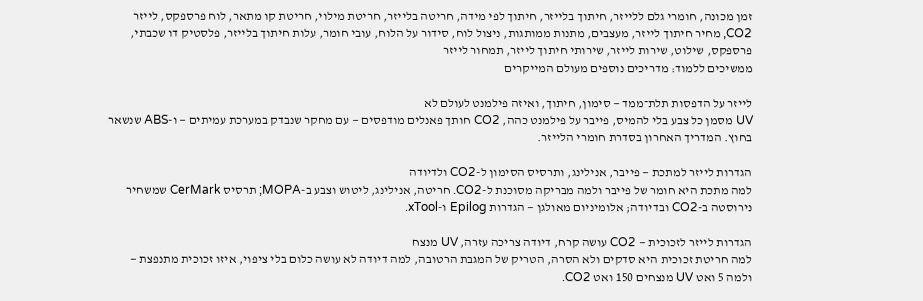זמן מכונה, חומרי גלם ללייזר, חיתוך בלייזר, חיתוך לפי מידה, חריטה בלייזר, חריטת מילוי, חריטת קו מתאר, לוח פרספקס, לייזר CO2, מחיר חיתוך לייזר, מעצבים, מתנות ממותגות, ניצול לוח, סידור על הלוח, עובי חומר, עלות חיתוך בלייזר, פלסטיק דו שכבתי, פרספקס, שילוט, שירות לייזר, שירותי חיתוך לייזר, תמחור לייזר
ממשיכים ללמוד: מדריכים נוספים מעולם המייקרים

לייזר על הדפסות תלת־ממד — סימון, חיתוך, ואיזה פילמנט לעולם לא
UV מסמן כל צבע בלי להמיס, פייבר על פילמנט כהה, CO2 חותך פאנלים מודפסים — עם מחקר שנבדק במערכת עמיתים — ו-ABS שנשאר בחוץ. המדריך האחרון בסדרת חומרי הלייזר.

הגדרות לייזר למתכת — פייבר, אנילינג, ותרסיס הסימון ל-CO2 ולדיודה
למה מתכת היא חומר של פייבר ולמה מבריקה מסוכנת ל-CO2. חריטה, אנילינג, ליטוש וצבע ב-MOPA; תרסיס CerMark שמשחיר נירוסטה ב-CO2 ובדיודה; אלומיניום מאולגן — הגדרות Epilog ו-xTool.

הגדרות לייזר לזכוכית — CO2 עושה קרח, דיודה צריכה עזרה, UV מנצח
למה חריטת זכוכית היא סדקים ולא הסרה, הטריק של המגבת הרטובה, למה דיודה לא עושה כלום בלי ציפוי, איזו זכוכית מתנפצת — ולמה 5 ואט UV מנצחים 150 ואט CO2.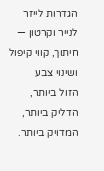הגדרות לייזר לנייר וקרטון — חיתוך, קווי קיפול ושינוי צבע
הזול ביותר, הדליק ביותר, המדויק ביותר.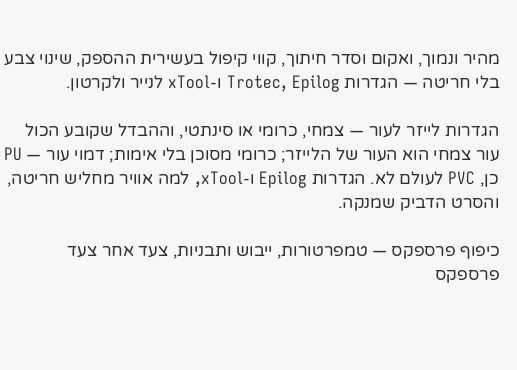מהיר ונמוך, ואקום וסדר חיתוך, קווי קיפול בעשירית ההספק, שינוי צבע בלי חריטה — הגדרות Trotec, Epilog ו-xTool לנייר ולקרטון.

הגדרות לייזר לעור — צמחי, כרומי או סינתטי, וההבדל שקובע הכול
עור צמחי הוא העור של הלייזר; כרומי מסוכן בלי אימות; דמוי עור — PU כן, PVC לעולם לא. הגדרות Epilog ו-xTool, למה אוויר מחליש חריטה, והסרט הדביק שמנקה.

כיפוף פרספקס — טמפרטורות, ייבוש ותבניות, צעד אחר צעד
פרספקס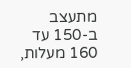מתעצב ב-150 עד 160 מעלות,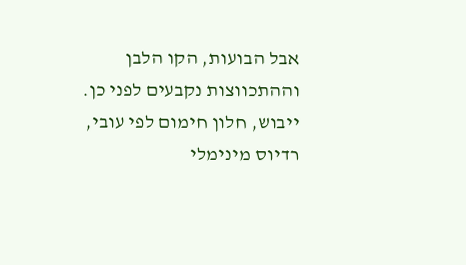אבל הבועות, הקו הלבן וההתכווצות נקבעים לפני כן. ייבוש, חלון חימום לפי עובי, רדיוס מינימלי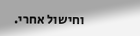וחישול אחרי.